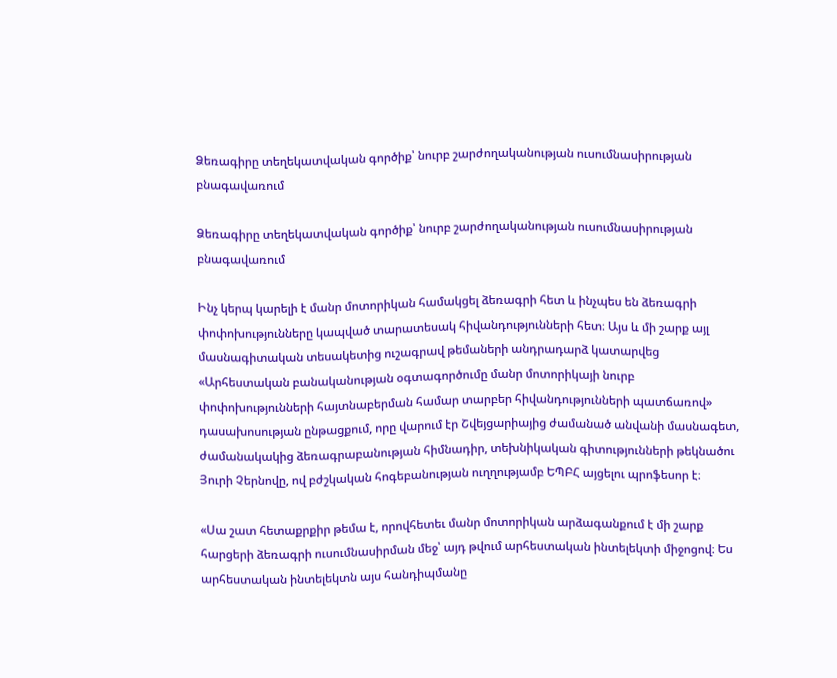Ձեռագիրը տեղեկատվական գործիք՝ նուրբ շարժողականության ուսումնասիրության բնագավառում

Ձեռագիրը տեղեկատվական գործիք՝ նուրբ շարժողականության ուսումնասիրության բնագավառում

Ինչ կերպ կարելի է մանր մոտորիկան համակցել ձեռագրի հետ և ինչպես են ձեռագրի փոփոխությունները կապված տարատեսակ հիվանդությունների հետ։ Այս և մի շարք այլ մասնագիտական տեսակետից ուշագրավ թեմաների անդրադարձ կատարվեց «Արհեստական բանականության օգտագործումը մանր մոտորիկայի նուրբ փոփոխությունների հայտնաբերման համար տարբեր հիվանդությունների պատճառով» դասախոսության ընթացքում, որը վարում էր Շվեյցարիայից ժամանած անվանի մասնագետ, ժամանակակից ձեռագրաբանության հիմնադիր, տեխնիկական գիտությունների թեկնածու Յուրի Չերնովը, ով բժշկական հոգեբանության ուղղությամբ ԵՊԲՀ այցելու պրոֆեսոր է։

«Սա շատ հետաքրքիր թեմա է, որովհետեւ մանր մոտորիկան արձագանքում է մի շարք հարցերի ձեռագրի ուսումնասիրման մեջ՝ այդ թվում արհեստական ինտելեկտի միջոցով։ Ես արհեստական ինտելեկտն այս հանդիպմանը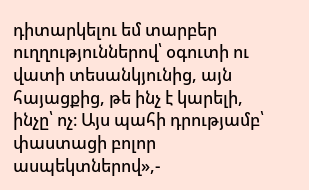դիտարկելու եմ տարբեր ուղղություններով՝ օգուտի ու վատի տեսանկյունից, այն հայացքից, թե ինչ է կարելի, ինչը՝ ոչ։ Այս պահի դրությամբ՝ փաստացի բոլոր ասպեկտներով»,-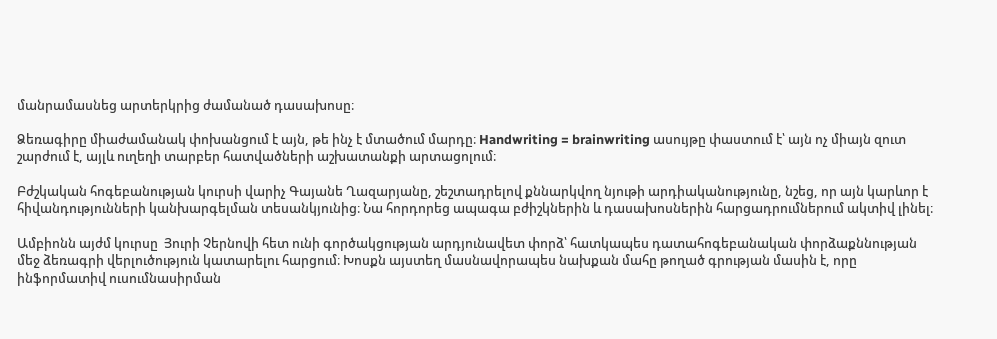մանրամասնեց արտերկրից ժամանած դասախոսը։

Ձեռագիրը միաժամանակ փոխանցում է այն, թե ինչ է մտածում մարդը։ Handwriting = brainwriting ասույթը փաստում է՝ այն ոչ միայն զուտ շարժում է, այլև ուղեղի տարբեր հատվածների աշխատանքի արտացոլում։

Բժշկական հոգեբանության կուրսի վարիչ Գայանե Ղազարյանը, շեշտադրելով քննարկվող նյութի արդիականությունը, նշեց, որ այն կարևոր է հիվանդությունների կանխարգելման տեսանկյունից։ Նա հորդորեց ապագա բժիշկներին և դասախոսներին հարցադրումներում ակտիվ լինել։

Ամբիոնն այժմ կուրսը  Յուրի Չերնովի հետ ունի գործակցության արդյունավետ փորձ՝ հատկապես դատահոգեբանական փորձաքննության մեջ ձեռագրի վերլուծություն կատարելու հարցում։ Խոսքն այստեղ մասնավորապես նախքան մահը թողած գրության մասին է, որը ինֆորմատիվ ուսումնասիրման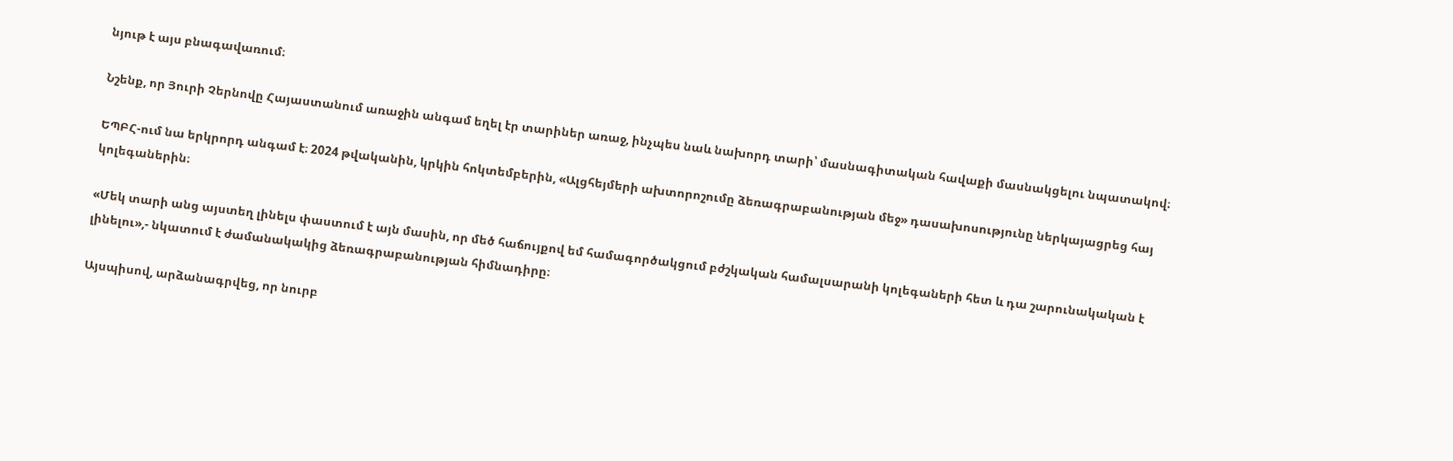նյութ է այս բնագավառում։

Նշենք, որ Յուրի Չերնովը Հայաստանում առաջին անգամ եղել էր տարիներ առաջ, ինչպես նաև նախորդ տարի՝ մասնագիտական հավաքի մասնակցելու նպատակով։

ԵՊԲՀ-ում նա երկրորդ անգամ է։ 2024 թվականին, կրկին հոկտեմբերին, «Ալցհեյմերի ախտորոշումը ձեռագրաբանության մեջ» դասախոսությունը ներկայացրեց հայ կոլեգաներին։

«Մեկ տարի անց այստեղ լինելս փաստում է այն մասին, որ մեծ հաճույքով եմ համագործակցում բժշկական համալսարանի կոլեգաների հետ և դա շարունակական է լինելու»,- նկատում է ժամանակակից ձեռագրաբանության հիմնադիրը։

Այսպիսով, արձանագրվեց, որ նուրբ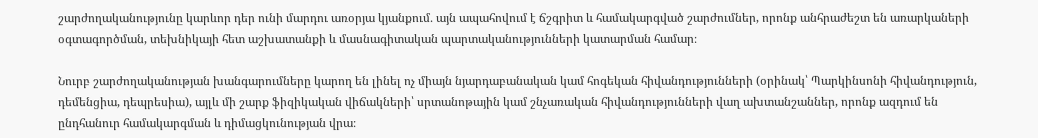շարժողականությունը կարևոր դեր ունի մարդու առօրյա կյանքում․ այն ապահովում է ճշգրիտ և համակարգված շարժումներ, որոնք անհրաժեշտ են առարկաների օգտագործման, տեխնիկայի հետ աշխատանքի և մասնագիտական պարտականությունների կատարման համար։

Նուրբ շարժողականության խանգարումները կարող են լինել ոչ միայն նյարդաբանական կամ հոգեկան հիվանդությունների (օրինակ՝ Պարկինսոնի հիվանդություն, դեմենցիա, դեպրեսիա), այլև մի շարք ֆիզիկական վիճակների՝ սրտանոթային կամ շնչառական հիվանդությունների վաղ ախտանշաններ, որոնք ազդում են ընդհանուր համակարգման և դիմացկունության վրա։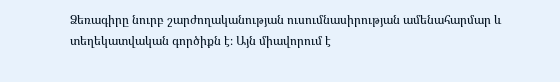Ձեռագիրը նուրբ շարժողականության ուսումնասիրության ամենահարմար և տեղեկատվական գործիքն է։ Այն միավորում է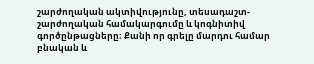շարժողական ակտիվությունը, տեսադաշտ-շարժողական համակարգումը և կոգնիտիվ գործընթացները։ Քանի որ գրելը մարդու համար բնական և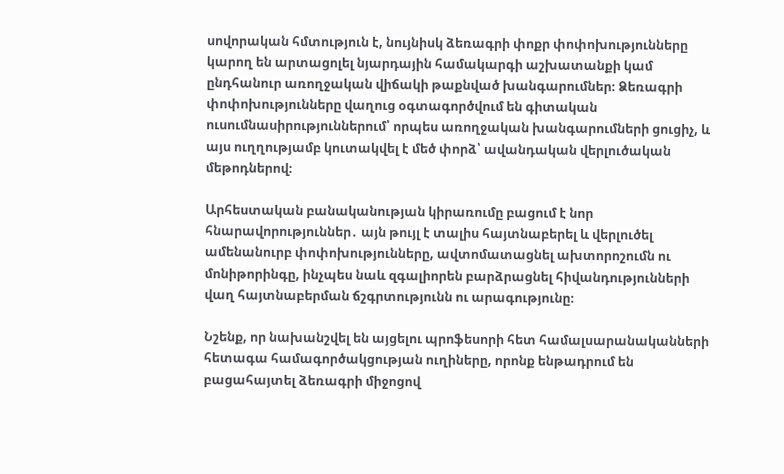սովորական հմտություն է, նույնիսկ ձեռագրի փոքր փոփոխությունները կարող են արտացոլել նյարդային համակարգի աշխատանքի կամ ընդհանուր առողջական վիճակի թաքնված խանգարումներ։ Ձեռագրի փոփոխությունները վաղուց օգտագործվում են գիտական ուսումնասիրություններում՝ որպես առողջական խանգարումների ցուցիչ, և այս ուղղությամբ կուտակվել է մեծ փորձ՝ ավանդական վերլուծական մեթոդներով։

Արհեստական բանականության կիրառումը բացում է նոր հնարավորություններ․ այն թույլ է տալիս հայտնաբերել և վերլուծել ամենանուրբ փոփոխությունները, ավտոմատացնել ախտորոշումն ու մոնիթորինգը, ինչպես նաև զգալիորեն բարձրացնել հիվանդությունների վաղ հայտնաբերման ճշգրտությունն ու արագությունը։

Նշենք, որ նախանշվել են այցելու պրոֆեսորի հետ համալսարանականների հետագա համագործակցության ուղիները, որոնք ենթադրում են բացահայտել ձեռագրի միջոցով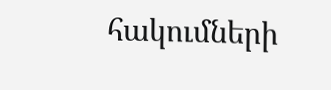հակումների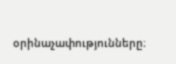օրինաչափությունները։